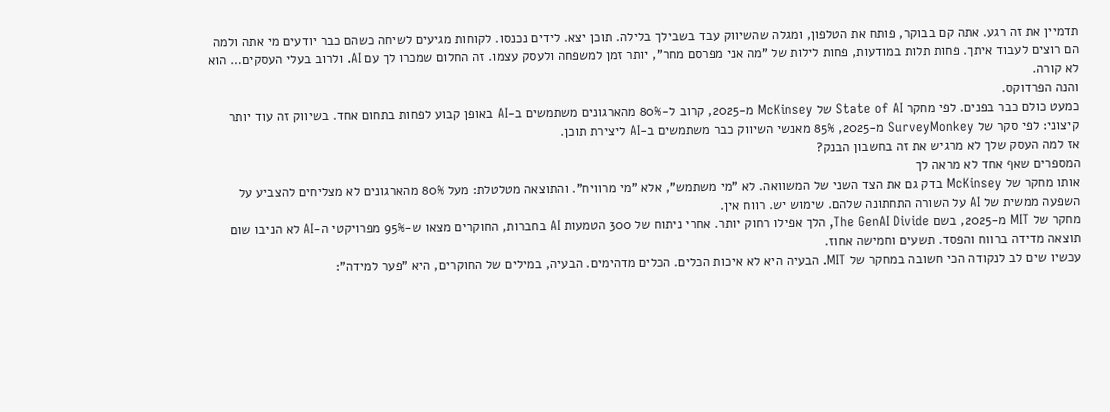תדמיין את זה רגע. אתה קם בבוקר, פותח את הטלפון, ומגלה שהשיווק עבד בשבילך בלילה. תוכן יצא. לידים נכנסו. לקוחות מגיעים לשיחה כשהם כבר יודעים מי אתה ולמה הם רוצים לעבוד איתך. פחות תלות במודעות, פחות לילות של "מה אני מפרסם מחר", יותר זמן למשפחה ולעסק עצמו. זה החלום שמכרו לך עם AI. ולרוב בעלי העסקים… הוא לא קורה.
והנה הפרדוקס.
כמעט כולם כבר בפנים. לפי מחקר State of AI של McKinsey מ-2025, קרוב ל-80% מהארגונים משתמשים ב-AI באופן קבוע לפחות בתחום אחד. בשיווק זה עוד יותר קיצוני: לפי סקר של SurveyMonkey מ-2025, 85% מאנשי השיווק כבר משתמשים ב-AI ליצירת תוכן.
אז למה העסק שלך לא מרגיש את זה בחשבון הבנק?
המספרים שאף אחד לא מראה לך
אותו מחקר של McKinsey בדק גם את הצד השני של המשוואה. לא "מי משתמש", אלא "מי מרוויח". והתוצאה מטלטלת: מעל 80% מהארגונים לא מצליחים להצביע על השפעה ממשית של AI על השורה התחתונה שלהם. שימוש יש. רווח אין.
מחקר של MIT מ-2025, בשם The GenAI Divide, הלך אפילו רחוק יותר. אחרי ניתוח של 300 הטמעות AI בחברות, החוקרים מצאו ש-95% מפרויקטי ה-AI לא הניבו שום תוצאה מדידה ברווח והפסד. תשעים וחמישה אחוז.
עכשיו שים לב לנקודה הכי חשובה במחקר של MIT. הבעיה היא לא איכות הכלים. הכלים מדהימים. הבעיה, במילים של החוקרים, היא "פער למידה":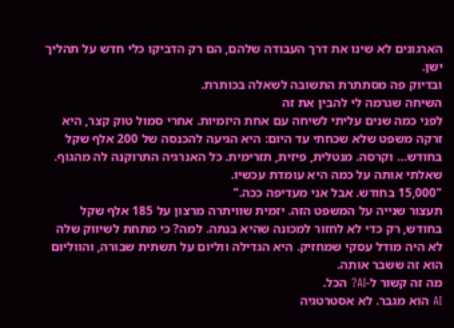הארגונים לא שינו את דרך העבודה שלהם, הם רק הדביקו כלי חדש על תהליך ישן.
ובדיוק פה מסתתרת התשובה לשאלה בכותרת.
השיחה שגרמה לי להבין את זה
לפני כמה שנים עליתי לשיחה עם אחת היזמיות. אחרי סמול טוק קצר, היא זרקה משפט שלא שכחתי עד היום: היא הגיעה להכנסה של 200 אלף שקל בחודש… וקרסה. מנטלית, פיזית, תזרימית. כל האנרגיה התרוקנה לה מהגוף.
שאלתי אותה על כמה היא עומדת עכשיו.
"15,000 בחודש. אבל אני מעדיפה ככה."
תעצור שנייה על המשפט הזה. יזמית שוויתרה מרצון על 185 אלף שקל בחודש, רק כדי לא לחזור למכונה שהיא בנתה. למה? כי מתחת לשיווק שלה לא היה מודל עסקי שמחזיק. היא הגדילה ווליום על תשתית שבורה, והווליום הוא זה ששבר אותה.
מה זה קשור ל-AI? הכל.
AI הוא מגבר. לא אסטרטגיה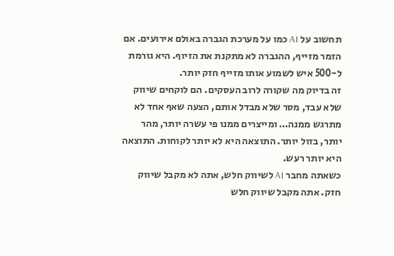תחשוב על AI כמו על מערכת הגברה באולם אירועים. אם הזמר מזייף, ההגברה לא מתקנת את הזיוף. היא גורמת ל-500 איש לשמוע אותו מזייף חזק יותר.
זה בדיוק מה שקורה לרוב העסקים. הם לוקחים שיווק שלא עבד, מסר שלא מבדל אותם, הצעה שאף אחד לא מתרגש ממנה… ומייצרים ממנו פי עשרה יותר, מהר יותר, בזול יותר. התוצאה היא לא יותר לקוחות. התוצאה היא יותר רעש.
כשאתה מחבר AI לשיווק חלש, אתה לא מקבל שיווק חזק. אתה מקבל שיווק חלש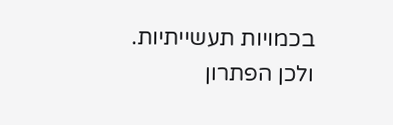בכמויות תעשייתיות.
ולכן הפתרון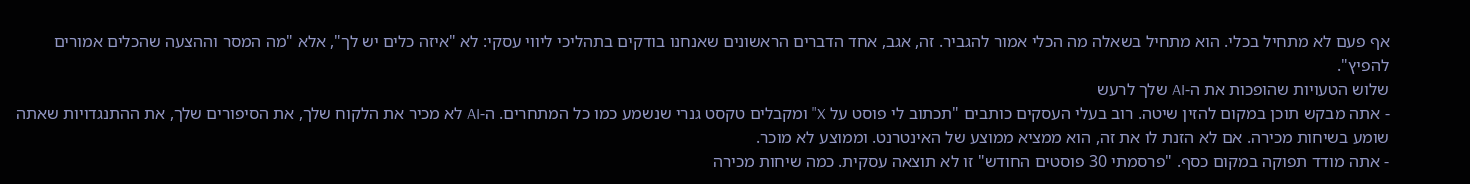אף פעם לא מתחיל בכלי. הוא מתחיל בשאלה מה הכלי אמור להגביר. זה, אגב, אחד הדברים הראשונים שאנחנו בודקים בתהליכי ליווי עסקי: לא "איזה כלים יש לך", אלא "מה המסר וההצעה שהכלים אמורים להפיץ".
שלוש הטעויות שהופכות את ה-AI שלך לרעש
- אתה מבקש תוכן במקום להזין שיטה. רוב בעלי העסקים כותבים "תכתוב לי פוסט על X" ומקבלים טקסט גנרי שנשמע כמו כל המתחרים. ה-AI לא מכיר את הלקוח שלך, את הסיפורים שלך, את ההתנגדויות שאתה שומע בשיחות מכירה. אם לא הזנת לו את זה, הוא ממציא ממוצע של האינטרנט. וממוצע לא מוכר.
- אתה מודד תפוקה במקום כסף. "פרסמתי 30 פוסטים החודש" זו לא תוצאה עסקית. כמה שיחות מכירה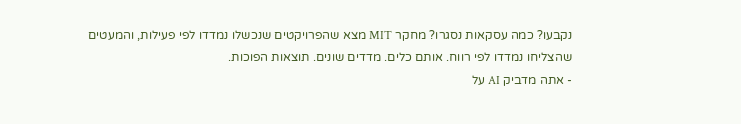נקבעו? כמה עסקאות נסגרו? מחקר MIT מצא שהפרויקטים שנכשלו נמדדו לפי פעילות, והמעטים שהצליחו נמדדו לפי רווח. אותם כלים. מדדים שונים. תוצאות הפוכות.
- אתה מדביק AI על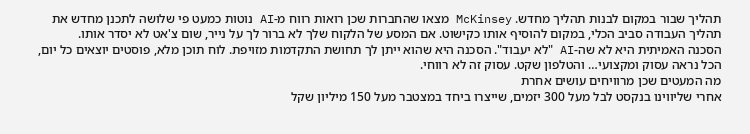תהליך שבור במקום לבנות תהליך מחדש. McKinsey מצאו שהחברות שכן רואות רווח מ-AI נוטות כמעט פי שלושה לתכנן מחדש את תהליך העבודה סביב הכלי, במקום להוסיף אותו כקישוט. אם המסע של הלקוח שלך לא ברור לך על נייר, שום צ'אט לא יסדר אותו.
הסכנה האמיתית היא לא שה-AI "לא יעבוד". הסכנה היא שהוא ייתן לך תחושת התקדמות מזויפת. לוח תוכן מלא, פוסטים יוצאים כל יום, הכל נראה עסוק ומקצועי… והטלפון שקט. עסוק זה לא רווחי.
מה המעטים שכן מרוויחים עושים אחרת
אחרי שליווינו בנקסט לבל מעל 300 יזמים, שייצרו ביחד במצטבר מעל 150 מיליון שקל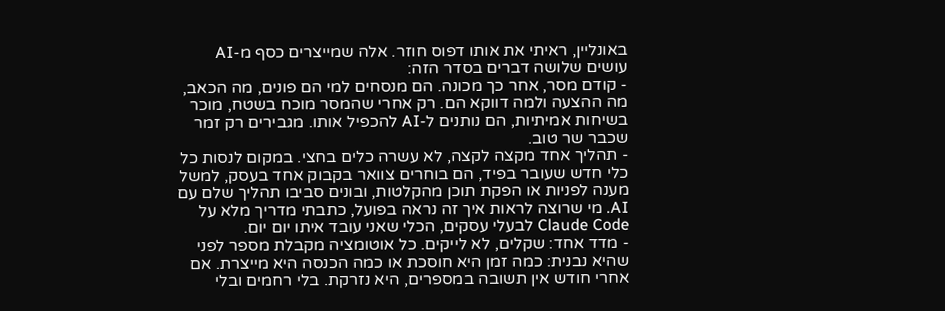באונליין, ראיתי את אותו דפוס חוזר. אלה שמייצרים כסף מ-AI עושים שלושה דברים בסדר הזה:
- קודם מסר, אחר כך מכונה. הם מנסחים למי הם פונים, מה הכאב, מה ההצעה ולמה דווקא הם. רק אחרי שהמסר מוכח בשטח, מוכר בשיחות אמיתיות, הם נותנים ל-AI להכפיל אותו. מגבירים רק זמר שכבר שר טוב.
- תהליך אחד מקצה לקצה, לא עשרה כלים בחצי. במקום לנסות כל כלי חדש שעובר בפיד, הם בוחרים צוואר בקבוק אחד בעסק, למשל מענה לפניות או הפקת תוכן מהקלטות, ובונים סביבו תהליך שלם עם AI. מי שרוצה לראות איך זה נראה בפועל, כתבתי מדריך מלא על Claude Code לבעלי עסקים, הכלי שאני עובד איתו יום יום.
- מדד אחד: שקלים, לא לייקים. כל אוטומציה מקבלת מספר לפני שהיא נבנית: כמה זמן היא חוסכת או כמה הכנסה היא מייצרת. אם אחרי חודש אין תשובה במספרים, היא נזרקת. בלי רחמים ובלי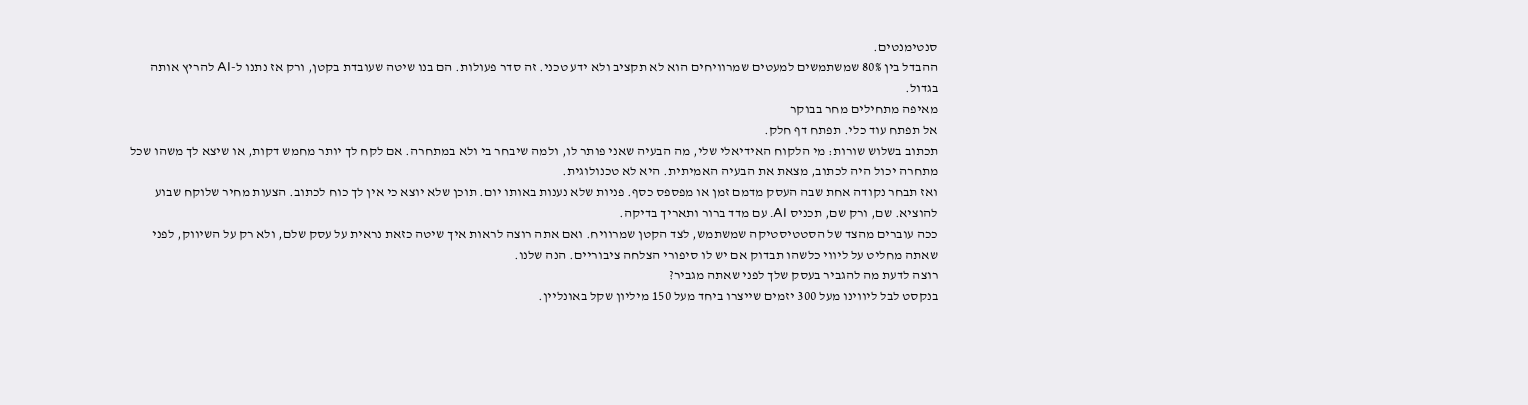סנטימנטים.
ההבדל בין 80% שמשתמשים למעטים שמרוויחים הוא לא תקציב ולא ידע טכני. זה סדר פעולות. הם בנו שיטה שעובדת בקטן, ורק אז נתנו ל-AI להריץ אותה בגדול.
מאיפה מתחילים מחר בבוקר
אל תפתח עוד כלי. תפתח דף חלק.
תכתוב בשלוש שורות: מי הלקוח האידיאלי שלי, מה הבעיה שאני פותר לו, ולמה שיבחר בי ולא במתחרה. אם לקח לך יותר מחמש דקות, או שיצא לך משהו שכל מתחרה יכול היה לכתוב, מצאת את הבעיה האמיתית. היא לא טכנולוגית.
ואז תבחר נקודה אחת שבה העסק מדמם זמן או מפספס כסף. פניות שלא נענות באותו יום. תוכן שלא יוצא כי אין לך כוח לכתוב. הצעות מחיר שלוקח שבוע להוציא. שם, ורק שם, תכניס AI. עם מדד ברור ותאריך בדיקה.
ככה עוברים מהצד של הסטטיסטיקה שמשתמש, לצד הקטן שמרוויח. ואם אתה רוצה לראות איך שיטה כזאת נראית על עסק שלם, ולא רק על השיווק, לפני שאתה מחליט על ליווי כלשהו תבדוק אם יש לו סיפורי הצלחה ציבוריים. הנה שלנו.
רוצה לדעת מה להגביר בעסק שלך לפני שאתה מגביר?
בנקסט לבל ליווינו מעל 300 יזמים שייצרו ביחד מעל 150 מיליון שקל באונליין.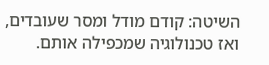השיטה: קודם מודל ומסר שעובדים, ואז טכנולוגיה שמכפילה אותם.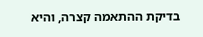בדיקת ההתאמה קצרה, והיא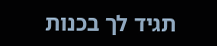תגיד לך בכנות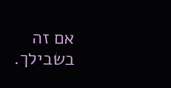אם זה בשבילך.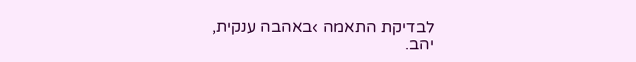לבדיקת התאמה ›באהבה ענקית,
יהב.